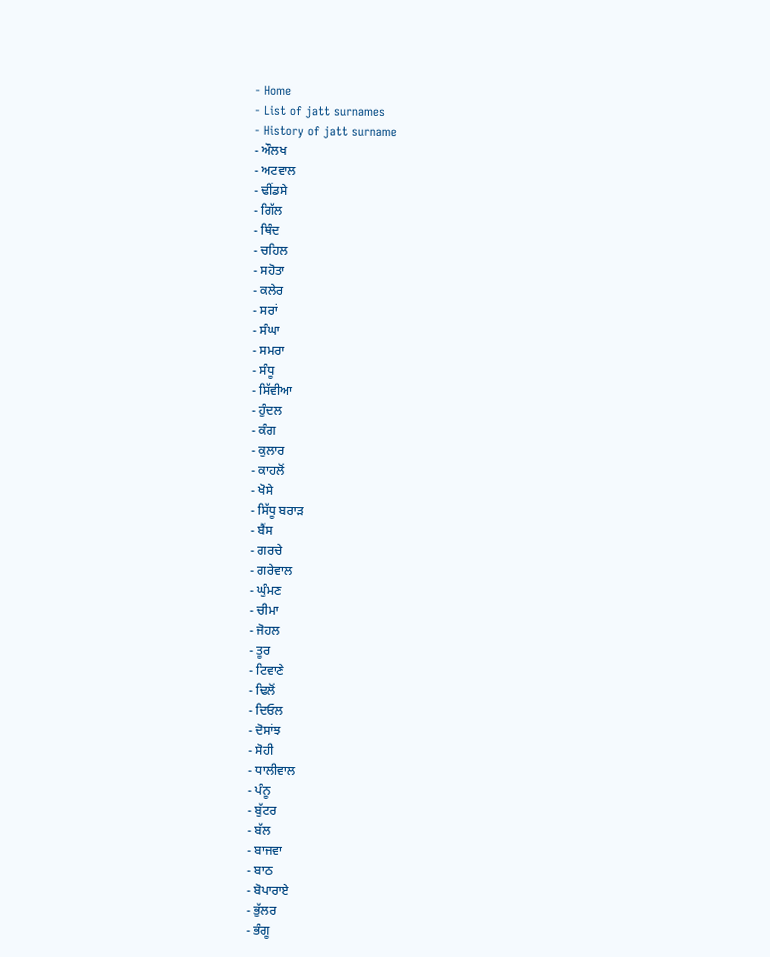- Home
- List of jatt surnames
- History of jatt surname
- ਔਲਖ
- ਅਟਵਾਲ
- ਢੀਂਡਸੇ
- ਗਿੱਲ
- ਥਿੰਦ
- ਚਹਿਲ
- ਸਹੋਤਾ
- ਕਲੇਰ
- ਸਰਾਂ
- ਸੰਘਾ
- ਸਮਰਾ
- ਸੰਧੂ
- ਸਿੱਵੀਆ
- ਹੁੰਦਲ
- ਕੰਗ
- ਕੁਲਾਰ
- ਕਾਹਲੋਂ
- ਖੋਸੇ
- ਸਿੱਧੂ ਬਰਾੜ
- ਬੈਂਸ
- ਗਰਚੇ
- ਗਰੇਵਾਲ
- ਘੁੰਮਣ
- ਚੀਮਾ
- ਜੋਹਲ
- ਤੂਰ
- ਟਿਵਾਣੇ
- ਢਿਲੋਂ
- ਦਿਓਲ
- ਦੋਸਾਂਝ
- ਸੋਹੀ
- ਧਾਲੀਵਾਲ
- ਪੰਨੂ
- ਬੁੱਟਰ
- ਬੱਲ
- ਬਾਜਵਾ
- ਬਾਠ
- ਬੋਪਾਰਾਏ
- ਭੁੱਲਰ
- ਭੰਗੂ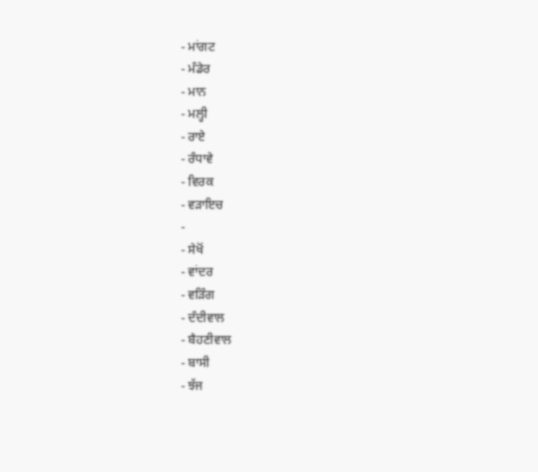- ਮਾਂਗਟ
- ਮੰਡੇਰ
- ਮਾਨ
- ਮਲ੍ਹੀ
- ਰਾਏ
- ਰੰਧਾਵੇ
- ਵਿਰਕ
- ਵੜਾਇਚ
-
- ਸੇਖੋਂ
- ਵਾਂਦਰ
- ਵੜਿੰਗ
- ਦੰਦੀਵਾਲ
- ਬੈਹਣੀਵਾਲ
- ਬਾਸੀ
- ਝੱਜ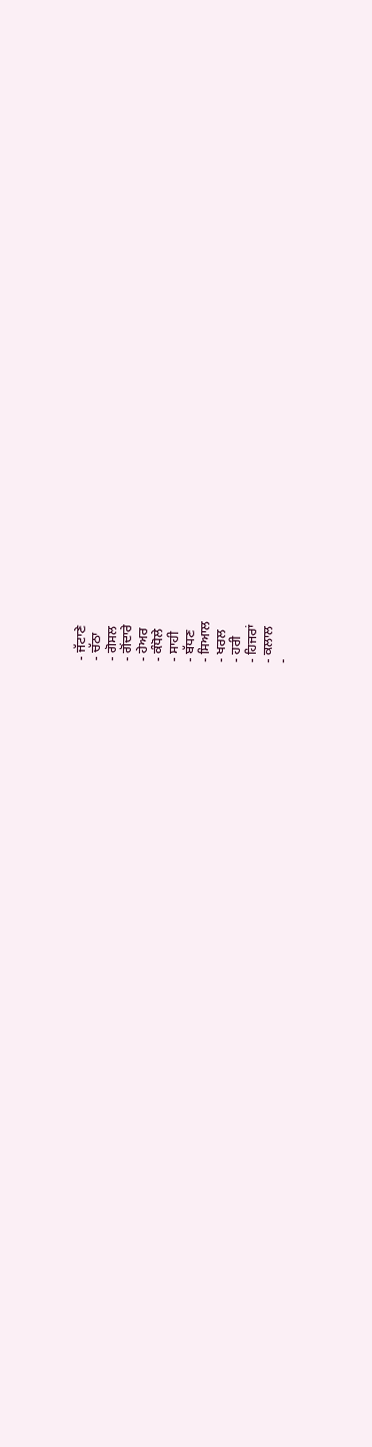- ਜੱਟਾਣੇ
- ਚੱਠਾ
- ਗੋਸਲ
- ਗੋਂਦਾਰੇ
- ਹੇਅਰ
- ਕੰਧੋਲੇ
- ਸਾਹੀ
- ਬੱਧਣ
- ਸਿਆਲ
- ਖਰਲ
- ਹਰੀ
- ਹਿਜਰਾਂ
- ਕਲਾਲ
-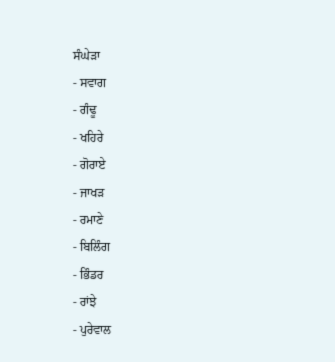ਸੰਘੇੜਾ
- ਸਵਾਗ
- ਗੰਢੂ
- ਖਹਿਰੇ
- ਗੋਰਾਏ
- ਜਾਖੜ
- ਰਮਾਣੇ
- ਬਿਲਿੰਗ
- ਭਿੰਡਰ
- ਰਾਂਝੇ
- ਪੁਰੇਵਾਲ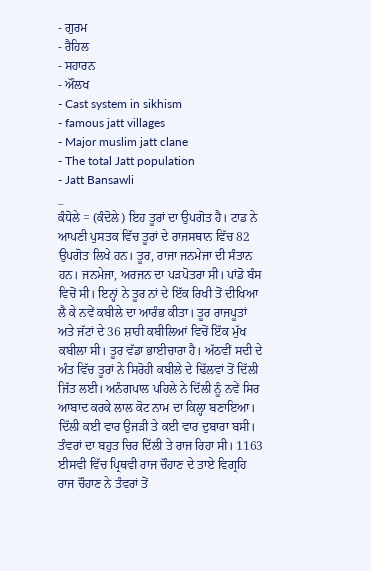- ਗੁਰਮ
- ਰੈਹਿਲ
- ਸਹਾਰਨ
- ਔਲਖ
- Cast system in sikhism
- famous jatt villages
- Major muslim jatt clane
- The total Jatt population
- Jatt Bansawli
_
ਕੰਧੋਲੇ = (ਕੰਦੋਲੇ) ਇਹ ਤੂਰਾਂ ਦਾ ਉਪਗੋਤ ਹੈ। ਟਾਡ ਨੇ ਆਪਣੀ ਪੁਸਤਕ ਵਿੱਚ ਤੂਰਾਂ ਦੇ ਰਾਜਸਥਾਨ ਵਿੱਚ 82 ਉਪਗੋਤ ਲਿਖੇ ਹਨ। ਤੂਰ, ਰਾਜਾ ਜਨਮੇਜਾ ਦੀ ਸੰਤਾਨ ਹਨ। ਜਨਮੇਜਾ, ਅਰਜਨ ਦਾ ਪੜਪੋਤਰਾ ਸੀ। ਪਾਂਡੋ ਬੰਸ ਵਿਚੋਂ ਸੀ। ਇਨ੍ਹਾਂ ਨੇ ਤੂਰ ਨਾਂ ਦੇ ਇੱਕ ਰਿਖੀ ਤੋਂ ਦੀਖਿਆ ਲੈ ਕੇ ਨਵੇਂ ਕਬੀਲੇ ਦਾ ਆਰੰਭ ਕੀਤਾ। ਤੂਰ ਰਾਜਪੂਤਾਂ ਅਤੇ ਜੱਟਾਂ ਦੇ 36 ਸ਼ਾਹੀ ਕਬੀਲਿਆਂ ਵਿਚੋਂ ਇੱਕ ਮੁੱਖ ਕਬੀਲਾ ਸੀ। ਤੂਰ ਵੱਡਾ ਭਾਈਚਾਰਾ ਹੈ। ਅੱਠਵੀਂ ਸਦੀ ਦੇ ਅੰਤ ਵਿੱਚ ਤੂਰਾਂ ਨੇ ਸਿਰੋਹੀ ਕਬੀਲੇ ਦੇ ਢਿੱਲਵਾਂ ਤੋਂ ਦਿੱਲੀ ਜਿੱਤ ਲਈ। ਅਨੰਗਪਾਲ ਪਹਿਲੇ ਨੇ ਦਿੱਲੀ ਨੂੰ ਨਵੇਂ ਸਿਰ ਆਬਾਦ ਕਰਕੇ ਲਾਲ ਕੋਟ ਨਾਮ ਦਾ ਕਿਲ੍ਹਾ ਬਣਾਇਆ। ਦਿੱਲੀ ਕਈ ਵਾਰ ਉਜੜੀ ਤੇ ਕਈ ਵਾਰ ਦੁਬਾਰਾ ਬਸੀ। ਤੰਵਰਾਂ ਦਾ ਬਹੁਤ ਚਿਰ ਦਿੱਲੀ ਤੇ ਰਾਜ ਰਿਹਾ ਸੀ। 1163 ਈਸਵੀ ਵਿੱਚ ਪ੍ਰਿਥਵੀ ਰਾਜ ਚੌਹਾਣ ਦੇ ਤਾਏ ਵਿਗ੍ਰਹਿ ਰਾਜ ਚੌਹਾਣ ਨੇ ਤੰਵਰਾਂ ਤੋਂ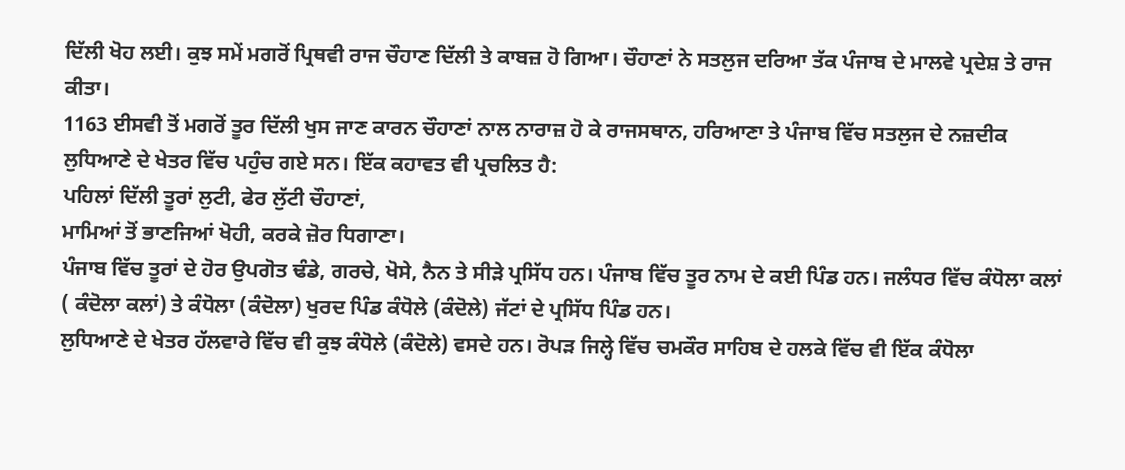ਦਿੱਲੀ ਖੋਹ ਲਈ। ਕੁਝ ਸਮੇਂ ਮਗਰੋਂ ਪ੍ਰਿਥਵੀ ਰਾਜ ਚੌਹਾਣ ਦਿੱਲੀ ਤੇ ਕਾਬਜ਼ ਹੋ ਗਿਆ। ਚੌਹਾਣਾਂ ਨੇ ਸਤਲੁਜ ਦਰਿਆ ਤੱਕ ਪੰਜਾਬ ਦੇ ਮਾਲਵੇ ਪ੍ਰਦੇਸ਼ ਤੇ ਰਾਜ ਕੀਤਾ।
1163 ਈਸਵੀ ਤੋਂ ਮਗਰੋਂ ਤੂਰ ਦਿੱਲੀ ਖੁਸ ਜਾਣ ਕਾਰਨ ਚੌਹਾਣਾਂ ਨਾਲ ਨਾਰਾਜ਼ ਹੋ ਕੇ ਰਾਜਸਥਾਨ, ਹਰਿਆਣਾ ਤੇ ਪੰਜਾਬ ਵਿੱਚ ਸਤਲੁਜ ਦੇ ਨਜ਼ਦੀਕ ਲੁਧਿਆਣੇ ਦੇ ਖੇਤਰ ਵਿੱਚ ਪਹੁੰਚ ਗਏ ਸਨ। ਇੱਕ ਕਹਾਵਤ ਵੀ ਪ੍ਰਚਲਿਤ ਹੈ:
ਪਹਿਲਾਂ ਦਿੱਲੀ ਤੂਰਾਂ ਲੁਟੀ, ਫੇਰ ਲੁੱਟੀ ਚੌਹਾਣਾਂ,
ਮਾਮਿਆਂ ਤੋਂ ਭਾਣਜਿਆਂ ਖੋਹੀ, ਕਰਕੇ ਜ਼ੋਰ ਧਿਗਾਣਾ।
ਪੰਜਾਬ ਵਿੱਚ ਤੂਰਾਂ ਦੇ ਹੋਰ ਉਪਗੋਤ ਢੰਡੇ, ਗਰਚੇ, ਖੋਸੇ, ਨੈਨ ਤੇ ਸੀੜੇ ਪ੍ਰਸਿੱਧ ਹਨ। ਪੰਜਾਬ ਵਿੱਚ ਤੂਰ ਨਾਮ ਦੇ ਕਈ ਪਿੰਡ ਹਨ। ਜਲੰਧਰ ਵਿੱਚ ਕੰਧੋਲਾ ਕਲਾਂ ( ਕੰਦੋਲਾ ਕਲਾਂ) ਤੇ ਕੰਧੋਲਾ (ਕੰਦੋਲਾ) ਖੁਰਦ ਪਿੰਡ ਕੰਧੋਲੇ (ਕੰਦੋਲੇ) ਜੱਟਾਂ ਦੇ ਪ੍ਰਸਿੱਧ ਪਿੰਡ ਹਨ।
ਲੁਧਿਆਣੇ ਦੇ ਖੇਤਰ ਹੱਲਵਾਰੇ ਵਿੱਚ ਵੀ ਕੁਝ ਕੰਧੋਲੇ (ਕੰਦੋਲੇ) ਵਸਦੇ ਹਨ। ਰੋਪੜ ਜਿਲ੍ਹੇ ਵਿੱਚ ਚਮਕੌਰ ਸਾਹਿਬ ਦੇ ਹਲਕੇ ਵਿੱਚ ਵੀ ਇੱਕ ਕੰਧੋਲਾ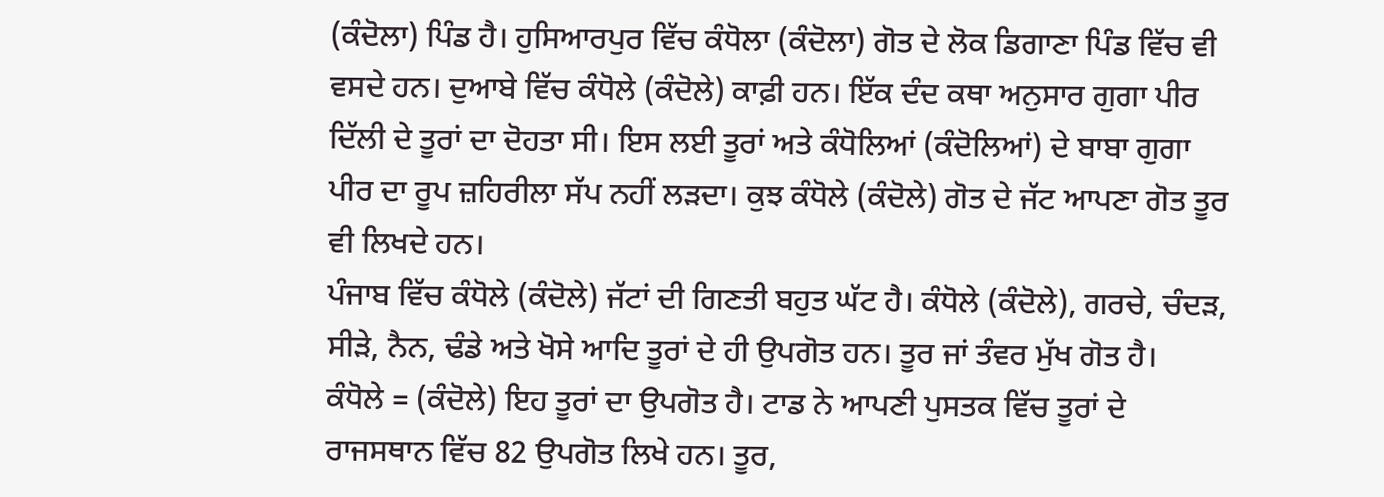(ਕੰਦੋਲਾ) ਪਿੰਡ ਹੈ। ਹੁਸਿਆਰਪੁਰ ਵਿੱਚ ਕੰਧੋਲਾ (ਕੰਦੋਲਾ) ਗੋਤ ਦੇ ਲੋਕ ਡਿਗਾਣਾ ਪਿੰਡ ਵਿੱਚ ਵੀ ਵਸਦੇ ਹਨ। ਦੁਆਬੇ ਵਿੱਚ ਕੰਧੋਲੇ (ਕੰਦੋਲੇ) ਕਾਫ਼ੀ ਹਨ। ਇੱਕ ਦੰਦ ਕਥਾ ਅਨੁਸਾਰ ਗੁਗਾ ਪੀਰ ਦਿੱਲੀ ਦੇ ਤੂਰਾਂ ਦਾ ਦੋਹਤਾ ਸੀ। ਇਸ ਲਈ ਤੂਰਾਂ ਅਤੇ ਕੰਧੋਲਿਆਂ (ਕੰਦੋਲਿਆਂ) ਦੇ ਬਾਬਾ ਗੁਗਾ ਪੀਰ ਦਾ ਰੂਪ ਜ਼ਹਿਰੀਲਾ ਸੱਪ ਨਹੀਂ ਲੜਦਾ। ਕੁਝ ਕੰਧੋਲੇ (ਕੰਦੋਲੇ) ਗੋਤ ਦੇ ਜੱਟ ਆਪਣਾ ਗੋਤ ਤੂਰ ਵੀ ਲਿਖਦੇ ਹਨ।
ਪੰਜਾਬ ਵਿੱਚ ਕੰਧੋਲੇ (ਕੰਦੋਲੇ) ਜੱਟਾਂ ਦੀ ਗਿਣਤੀ ਬਹੁਤ ਘੱਟ ਹੈ। ਕੰਧੋਲੇ (ਕੰਦੋਲੇ), ਗਰਚੇ, ਚੰਦੜ, ਸੀੜੇ, ਨੈਨ, ਢੰਡੇ ਅਤੇ ਖੋਸੇ ਆਦਿ ਤੂਰਾਂ ਦੇ ਹੀ ਉਪਗੋਤ ਹਨ। ਤੂਰ ਜਾਂ ਤੰਵਰ ਮੁੱਖ ਗੋਤ ਹੈ।
ਕੰਧੋਲੇ = (ਕੰਦੋਲੇ) ਇਹ ਤੂਰਾਂ ਦਾ ਉਪਗੋਤ ਹੈ। ਟਾਡ ਨੇ ਆਪਣੀ ਪੁਸਤਕ ਵਿੱਚ ਤੂਰਾਂ ਦੇ ਰਾਜਸਥਾਨ ਵਿੱਚ 82 ਉਪਗੋਤ ਲਿਖੇ ਹਨ। ਤੂਰ,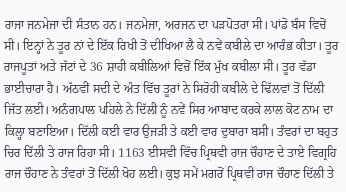ਰਾਜਾ ਜਨਮੇਜਾ ਦੀ ਸੰਤਾਨ ਹਨ। ਜਨਮੇਜਾ, ਅਰਜਨ ਦਾ ਪੜਪੋਤਰਾ ਸੀ। ਪਾਂਡੋ ਬੰਸ ਵਿਚੋਂ ਸੀ। ਇਨ੍ਹਾਂ ਨੇ ਤੂਰ ਨਾਂ ਦੇ ਇੱਕ ਰਿਖੀ ਤੋਂ ਦੀਖਿਆ ਲੈ ਕੇ ਨਵੇਂ ਕਬੀਲੇ ਦਾ ਆਰੰਭ ਕੀਤਾ। ਤੂਰ ਰਾਜਪੂਤਾਂ ਅਤੇ ਜੱਟਾਂ ਦੇ 36 ਸ਼ਾਹੀ ਕਬੀਲਿਆਂ ਵਿਚੋਂ ਇੱਕ ਮੁੱਖ ਕਬੀਲਾ ਸੀ। ਤੂਰ ਵੱਡਾ ਭਾਈਚਾਰਾ ਹੈ। ਅੱਠਵੀਂ ਸਦੀ ਦੇ ਅੰਤ ਵਿੱਚ ਤੂਰਾਂ ਨੇ ਸਿਰੋਹੀ ਕਬੀਲੇ ਦੇ ਢਿੱਲਵਾਂ ਤੋਂ ਦਿੱਲੀ ਜਿੱਤ ਲਈ। ਅਨੰਗਪਾਲ ਪਹਿਲੇ ਨੇ ਦਿੱਲੀ ਨੂੰ ਨਵੇਂ ਸਿਰ ਆਬਾਦ ਕਰਕੇ ਲਾਲ ਕੋਟ ਨਾਮ ਦਾ ਕਿਲ੍ਹਾ ਬਣਾਇਆ। ਦਿੱਲੀ ਕਈ ਵਾਰ ਉਜੜੀ ਤੇ ਕਈ ਵਾਰ ਦੁਬਾਰਾ ਬਸੀ। ਤੰਵਰਾਂ ਦਾ ਬਹੁਤ ਚਿਰ ਦਿੱਲੀ ਤੇ ਰਾਜ ਰਿਹਾ ਸੀ। 1163 ਈਸਵੀ ਵਿੱਚ ਪ੍ਰਿਥਵੀ ਰਾਜ ਚੌਹਾਣ ਦੇ ਤਾਏ ਵਿਗ੍ਰਹਿ ਰਾਜ ਚੌਹਾਣ ਨੇ ਤੰਵਰਾਂ ਤੋਂ ਦਿੱਲੀ ਖੋਹ ਲਈ। ਕੁਝ ਸਮੇਂ ਮਗਰੋਂ ਪ੍ਰਿਥਵੀ ਰਾਜ ਚੌਹਾਣ ਦਿੱਲੀ ਤੇ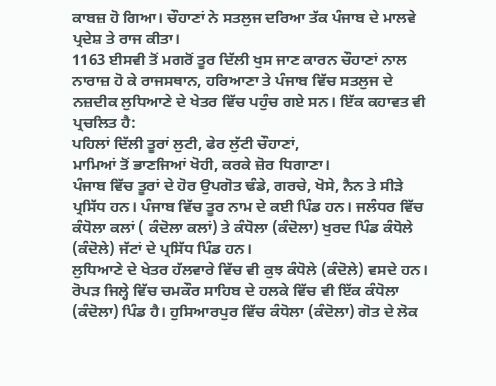ਕਾਬਜ਼ ਹੋ ਗਿਆ। ਚੌਹਾਣਾਂ ਨੇ ਸਤਲੁਜ ਦਰਿਆ ਤੱਕ ਪੰਜਾਬ ਦੇ ਮਾਲਵੇ ਪ੍ਰਦੇਸ਼ ਤੇ ਰਾਜ ਕੀਤਾ।
1163 ਈਸਵੀ ਤੋਂ ਮਗਰੋਂ ਤੂਰ ਦਿੱਲੀ ਖੁਸ ਜਾਣ ਕਾਰਨ ਚੌਹਾਣਾਂ ਨਾਲ ਨਾਰਾਜ਼ ਹੋ ਕੇ ਰਾਜਸਥਾਨ, ਹਰਿਆਣਾ ਤੇ ਪੰਜਾਬ ਵਿੱਚ ਸਤਲੁਜ ਦੇ ਨਜ਼ਦੀਕ ਲੁਧਿਆਣੇ ਦੇ ਖੇਤਰ ਵਿੱਚ ਪਹੁੰਚ ਗਏ ਸਨ। ਇੱਕ ਕਹਾਵਤ ਵੀ ਪ੍ਰਚਲਿਤ ਹੈ:
ਪਹਿਲਾਂ ਦਿੱਲੀ ਤੂਰਾਂ ਲੁਟੀ, ਫੇਰ ਲੁੱਟੀ ਚੌਹਾਣਾਂ,
ਮਾਮਿਆਂ ਤੋਂ ਭਾਣਜਿਆਂ ਖੋਹੀ, ਕਰਕੇ ਜ਼ੋਰ ਧਿਗਾਣਾ।
ਪੰਜਾਬ ਵਿੱਚ ਤੂਰਾਂ ਦੇ ਹੋਰ ਉਪਗੋਤ ਢੰਡੇ, ਗਰਚੇ, ਖੋਸੇ, ਨੈਨ ਤੇ ਸੀੜੇ ਪ੍ਰਸਿੱਧ ਹਨ। ਪੰਜਾਬ ਵਿੱਚ ਤੂਰ ਨਾਮ ਦੇ ਕਈ ਪਿੰਡ ਹਨ। ਜਲੰਧਰ ਵਿੱਚ ਕੰਧੋਲਾ ਕਲਾਂ ( ਕੰਦੋਲਾ ਕਲਾਂ) ਤੇ ਕੰਧੋਲਾ (ਕੰਦੋਲਾ) ਖੁਰਦ ਪਿੰਡ ਕੰਧੋਲੇ (ਕੰਦੋਲੇ) ਜੱਟਾਂ ਦੇ ਪ੍ਰਸਿੱਧ ਪਿੰਡ ਹਨ।
ਲੁਧਿਆਣੇ ਦੇ ਖੇਤਰ ਹੱਲਵਾਰੇ ਵਿੱਚ ਵੀ ਕੁਝ ਕੰਧੋਲੇ (ਕੰਦੋਲੇ) ਵਸਦੇ ਹਨ। ਰੋਪੜ ਜਿਲ੍ਹੇ ਵਿੱਚ ਚਮਕੌਰ ਸਾਹਿਬ ਦੇ ਹਲਕੇ ਵਿੱਚ ਵੀ ਇੱਕ ਕੰਧੋਲਾ (ਕੰਦੋਲਾ) ਪਿੰਡ ਹੈ। ਹੁਸਿਆਰਪੁਰ ਵਿੱਚ ਕੰਧੋਲਾ (ਕੰਦੋਲਾ) ਗੋਤ ਦੇ ਲੋਕ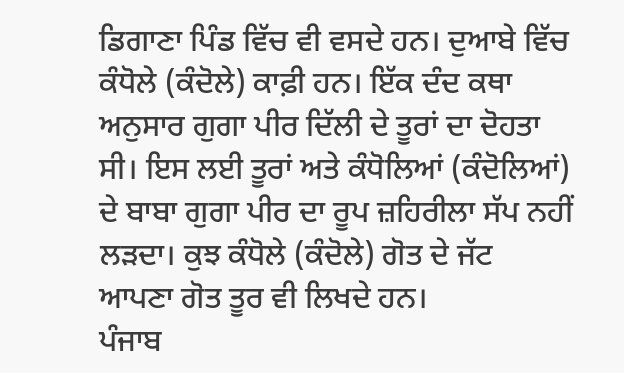ਡਿਗਾਣਾ ਪਿੰਡ ਵਿੱਚ ਵੀ ਵਸਦੇ ਹਨ। ਦੁਆਬੇ ਵਿੱਚ ਕੰਧੋਲੇ (ਕੰਦੋਲੇ) ਕਾਫ਼ੀ ਹਨ। ਇੱਕ ਦੰਦ ਕਥਾ ਅਨੁਸਾਰ ਗੁਗਾ ਪੀਰ ਦਿੱਲੀ ਦੇ ਤੂਰਾਂ ਦਾ ਦੋਹਤਾ ਸੀ। ਇਸ ਲਈ ਤੂਰਾਂ ਅਤੇ ਕੰਧੋਲਿਆਂ (ਕੰਦੋਲਿਆਂ) ਦੇ ਬਾਬਾ ਗੁਗਾ ਪੀਰ ਦਾ ਰੂਪ ਜ਼ਹਿਰੀਲਾ ਸੱਪ ਨਹੀਂ ਲੜਦਾ। ਕੁਝ ਕੰਧੋਲੇ (ਕੰਦੋਲੇ) ਗੋਤ ਦੇ ਜੱਟ ਆਪਣਾ ਗੋਤ ਤੂਰ ਵੀ ਲਿਖਦੇ ਹਨ।
ਪੰਜਾਬ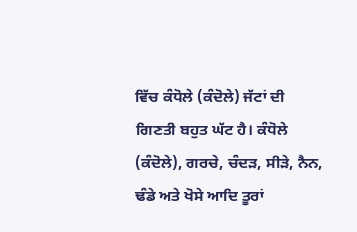ਵਿੱਚ ਕੰਧੋਲੇ (ਕੰਦੋਲੇ) ਜੱਟਾਂ ਦੀ ਗਿਣਤੀ ਬਹੁਤ ਘੱਟ ਹੈ। ਕੰਧੋਲੇ (ਕੰਦੋਲੇ), ਗਰਚੇ, ਚੰਦੜ, ਸੀੜੇ, ਨੈਨ, ਢੰਡੇ ਅਤੇ ਖੋਸੇ ਆਦਿ ਤੂਰਾਂ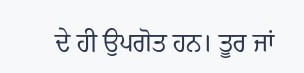ਦੇ ਹੀ ਉਪਗੋਤ ਹਨ। ਤੂਰ ਜਾਂ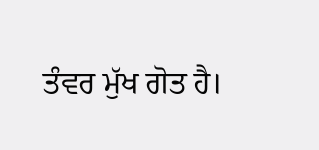ਤੰਵਰ ਮੁੱਖ ਗੋਤ ਹੈ।